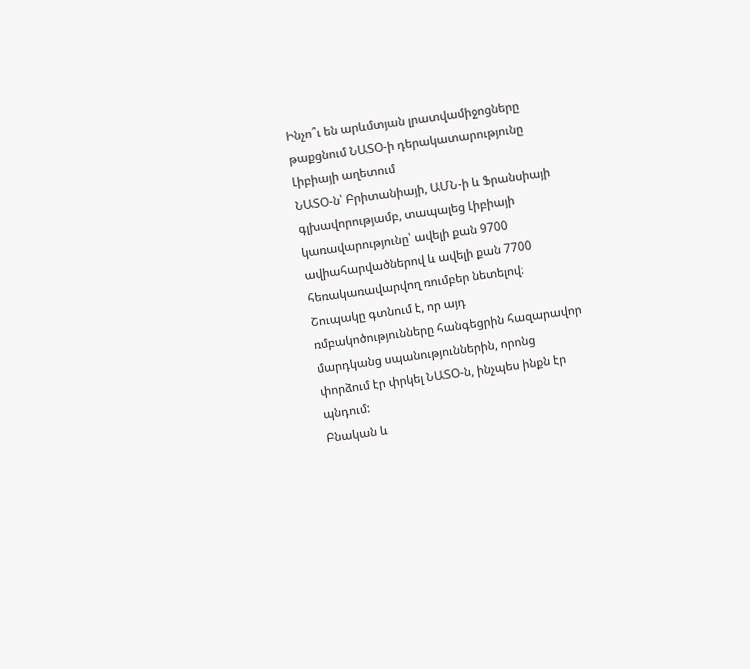Ինչո՞ւ են արևմտյան լրատվամիջոցները թաքցնում ՆԱՏՕ-ի դերակատարությունը Լիբիայի աղետում
ՆԱՏՕ-ն՝ Բրիտանիայի, ԱՄՆ-ի և Ֆրանսիայի գլխավորությամբ, տապալեց Լիբիայի կառավարությունը՝ ավելի քան 9700 ավիահարվածներով և ավելի քան 7700 հեռակառավարվող ռումբեր նետելով։ Շուպակը գտնում է, որ այդ ռմբակոծությունները հանգեցրին հազարավոր մարդկանց սպանություններին, որոնց փորձում էր փրկել ՆԱՏՕ-ն, ինչպես ինքն էր պնդում:
Բնական և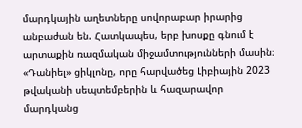մարդկային աղետները սովորաբար իրարից անբաժան են. Հատկապես, երբ խոսքը գնում է արտաքին ռազմական միջամտությունների մասին։ «Դանիել» ցիկլոնը, որը հարվածեց Լիբիային 2023 թվականի սեպտեմբերին և հազարավոր մարդկանց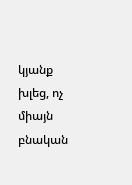կյանք խլեց, ոչ միայն բնական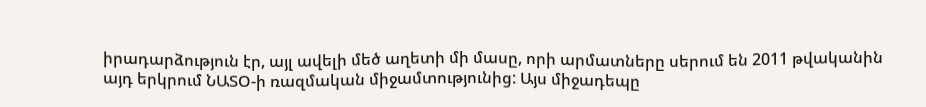իրադարձություն էր, այլ ավելի մեծ աղետի մի մասը, որի արմատները սերում են 2011 թվականին այդ երկրում ՆԱՏՕ-ի ռազմական միջամտությունից: Այս միջադեպը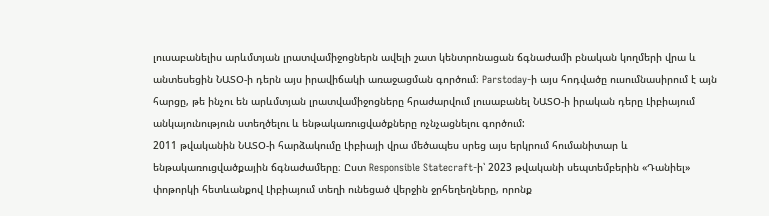լուսաբանելիս արևմտյան լրատվամիջոցներն ավելի շատ կենտրոնացան ճգնաժամի բնական կողմերի վրա և անտեսեցին ՆԱՏՕ-ի դերն այս իրավիճակի առաջացման գործում։ Parstoday-ի այս հոդվածը ուսումնասիրում է այն հարցը, թե ինչու են արևմտյան լրատվամիջոցները հրաժարվում լուսաբանել ՆԱՏՕ-ի իրական դերը Լիբիայում անկայունություն ստեղծելու և ենթակառուցվածքները ոչնչացնելու գործում:
2011 թվականին ՆԱՏՕ-ի հարձակումը Լիբիայի վրա մեծապես սրեց այս երկրում հումանիտար և ենթակառուցվածքային ճգնաժամերը։ Ըստ Responsible Statecraft-ի՝ 2023 թվականի սեպտեմբերին «Դանիել» փոթորկի հետևանքով Լիբիայում տեղի ունեցած վերջին ջրհեղեղները, որոնք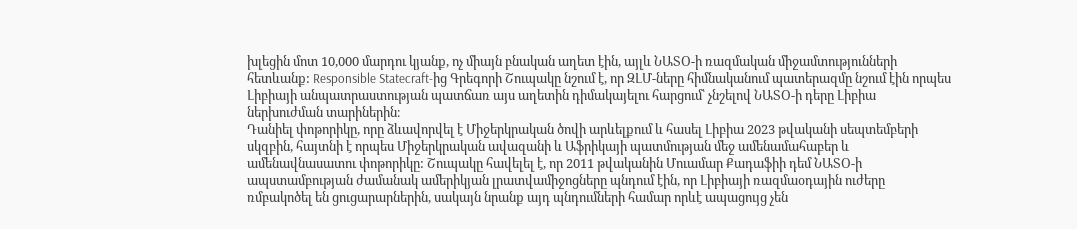խլեցին մոտ 10,000 մարդու կյանք, ոչ միայն բնական աղետ էին, այլև ՆԱՏՕ-ի ռազմական միջամտությունների հետևանք: Responsible Statecraft-ից Գրեգորի Շուպակը նշում է, որ ԶԼՄ-ները հիմնականում պատերազմը նշում էին որպես Լիբիայի անպատրաստության պատճառ այս աղետին դիմակայելու հարցում՝ չնշելով ՆԱՏՕ-ի դերը Լիբիա ներխուժման տարիներին։
Դանիել փոթորիկը, որը ձևավորվել է Միջերկրական ծովի արևելքում և հասել Լիբիա 2023 թվականի սեպտեմբերի սկզբին, հայտնի է որպես Միջերկրական ավազանի և Աֆրիկայի պատմության մեջ ամենամահաբեր և ամենավնասատու փոթորիկը: Շուպակը հավելել է, որ 2011 թվականին Մուամար Քադաֆիի դեմ ՆԱՏՕ-ի ապստամբության ժամանակ ամերիկյան լրատվամիջոցները պնդում էին, որ Լիբիայի ռազմաօդային ուժերը ռմբակոծել են ցուցարարներին, սակայն նրանք այդ պնդումների համար որևէ ապացույց չեն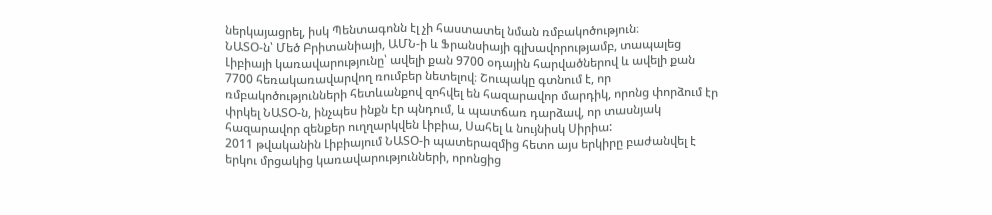ներկայացրել, իսկ Պենտագոնն էլ չի հաստատել նման ռմբակոծություն։
ՆԱՏՕ-ն՝ Մեծ Բրիտանիայի, ԱՄՆ-ի և Ֆրանսիայի գլխավորությամբ, տապալեց Լիբիայի կառավարությունը՝ ավելի քան 9700 օդային հարվածներով և ավելի քան 7700 հեռակառավարվող ռումբեր նետելով։ Շուպակը գտնում է, որ ռմբակոծությունների հետևանքով զոհվել են հազարավոր մարդիկ, որոնց փորձում էր փրկել ՆԱՏՕ-ն, ինչպես ինքն էր պնդում, և պատճառ դարձավ, որ տասնյակ հազարավոր զենքեր ուղղարկվեն Լիբիա, Սահել և նույնիսկ Սիրիա:
2011 թվականին Լիբիայում ՆԱՏՕ-ի պատերազմից հետո այս երկիրը բաժանվել է երկու մրցակից կառավարությունների, որոնցից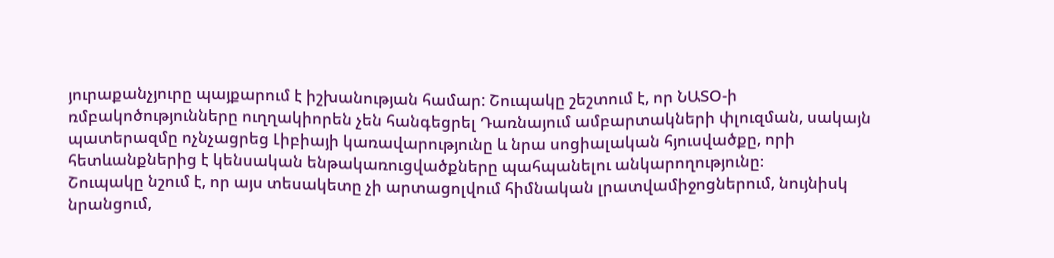յուրաքանչյուրը պայքարում է իշխանության համար: Շուպակը շեշտում է, որ ՆԱՏՕ-ի ռմբակոծությունները ուղղակիորեն չեն հանգեցրել Դառնայում ամբարտակների փլուզման, սակայն պատերազմը ոչնչացրեց Լիբիայի կառավարությունը և նրա սոցիալական հյուսվածքը, որի հետևանքներից է կենսական ենթակառուցվածքները պահպանելու անկարողությունը։
Շուպակը նշում է, որ այս տեսակետը չի արտացոլվում հիմնական լրատվամիջոցներում, նույնիսկ նրանցում,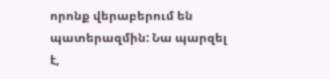որոնք վերաբերում են պատերազմին: Նա պարզել է,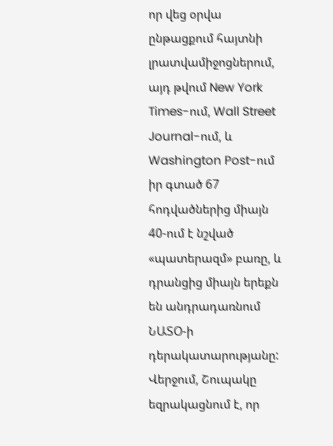որ վեց օրվա ընթացքում հայտնի լրատվամիջոցներում, այդ թվում New York Times-ում, Wall Street Journal-ում, և Washington Post-ում իր գտած 67 հոդվածներից միայն 40-ում է նշված «պատերազմ» բառը, և դրանցից միայն երեքն են անդրադառնում ՆԱՏՕ-ի դերակատարությանը:
Վերջում, Շուպակը եզրակացնում է, որ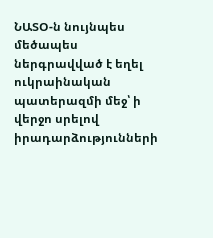ՆԱՏՕ-ն նույնպես մեծապես ներգրավված է եղել ուկրաինական պատերազմի մեջ՝ ի վերջո սրելով իրադարձությունների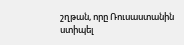շղթան, որը Ռուսաստանին ստիպել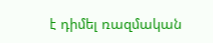է դիմել ռազմական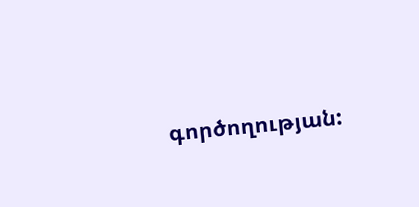գործողության: